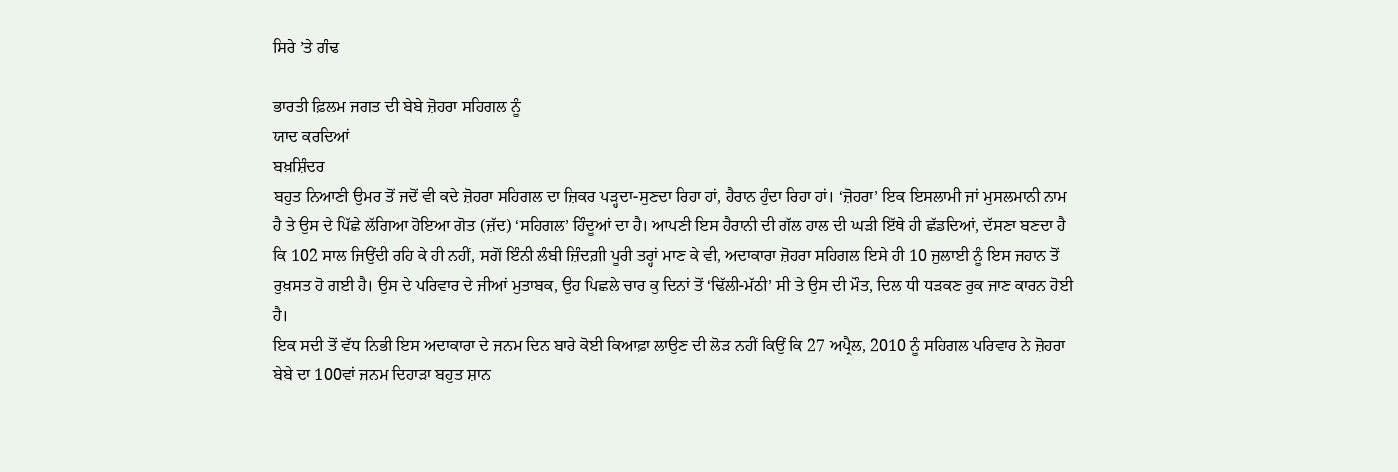ਸਿਰੇ ’ਤੇ ਗੰਢ

ਭਾਰਤੀ ਫ਼ਿਲਮ ਜਗਤ ਦੀ ਬੇਬੇ ਜ਼ੋਹਰਾ ਸਹਿਗਲ ਨੂੰ
ਯਾਦ ਕਰਦਿਆਂ
ਬਖ਼ਸ਼ਿੰਦਰ
ਬਹੁਤ ਨਿਆਣੀ ਉਮਰ ਤੋਂ ਜਦੋਂ ਵੀ ਕਦੇ ਜ਼ੋਹਰਾ ਸਹਿਗਲ ਦਾ ਜ਼ਿਕਰ ਪੜ੍ਹਦਾ-ਸੁਣਦਾ ਰਿਹਾ ਹਾਂ, ਹੈਰਾਨ ਹੁੰਦਾ ਰਿਹਾ ਹਾਂ। ‘ਜ਼ੋਹਰਾ’ ਇਕ ਇਸਲਾਮੀ ਜਾਂ ਮੁਸਲਮਾਨੀ ਨਾਮ ਹੈ ਤੇ ਉਸ ਦੇ ਪਿੱਛੇ ਲੱਗਿਆ ਹੋਇਆ ਗੋਤ (ਜ਼ੱਦ) ‘ਸਹਿਗਲ’ ਹਿੰਦੂਆਂ ਦਾ ਹੈ। ਆਪਣੀ ਇਸ ਹੈਰਾਨੀ ਦੀ ਗੱਲ ਹਾਲ ਦੀ ਘੜੀ ਇੱਥੇ ਹੀ ਛੱਡਦਿਆਂ, ਦੱਸਣਾ ਬਣਦਾ ਹੈ ਕਿ 102 ਸਾਲ ਜਿਉਂਦੀ ਰਹਿ ਕੇ ਹੀ ਨਹੀਂ, ਸਗੋਂ ਇੰਨੀ ਲੰਬੀ ਜ਼ਿੰਦਗ਼ੀ ਪੂਰੀ ਤਰ੍ਹਾਂ ਮਾਣ ਕੇ ਵੀ, ਅਦਾਕਾਰਾ ਜ਼ੋਹਰਾ ਸਹਿਗਲ ਇਸੇ ਹੀ 10 ਜੁਲਾਈ ਨੂੰ ਇਸ ਜਹਾਨ ਤੋਂ ਰੁਖ਼ਸਤ ਹੋ ਗਈ ਹੈ। ਉਸ ਦੇ ਪਰਿਵਾਰ ਦੇ ਜੀਆਂ ਮੁਤਾਬਕ, ਉਹ ਪਿਛਲੇ ਚਾਰ ਕੁ ਦਿਨਾਂ ਤੋਂ ‘ਢਿੱਲੀ-ਮੱਠੀ’ ਸੀ ਤੇ ਉਸ ਦੀ ਮੌਤ, ਦਿਲ ਧੀ ਧੜਕਣ ਰੁਕ ਜਾਣ ਕਾਰਨ ਹੋਈ ਹੈ।
ਇਕ ਸਦੀ ਤੋਂ ਵੱਧ ਨਿਭੀ ਇਸ ਅਦਾਕਾਰਾ ਦੇ ਜਨਮ ਦਿਨ ਬਾਰੇ ਕੋਈ ਕਿਆਫ਼ਾ ਲਾਉਣ ਦੀ ਲੋੜ ਨਹੀਂ ਕਿਉਂ ਕਿ 27 ਅਪ੍ਰੈਲ, 2010 ਨੂੰ ਸਹਿਗਲ ਪਰਿਵਾਰ ਨੇ ਜ਼ੋਹਰਾ ਬੇਬੇ ਦਾ 100ਵਾਂ ਜਨਮ ਦਿਹਾੜਾ ਬਹੁਤ ਸ਼ਾਨ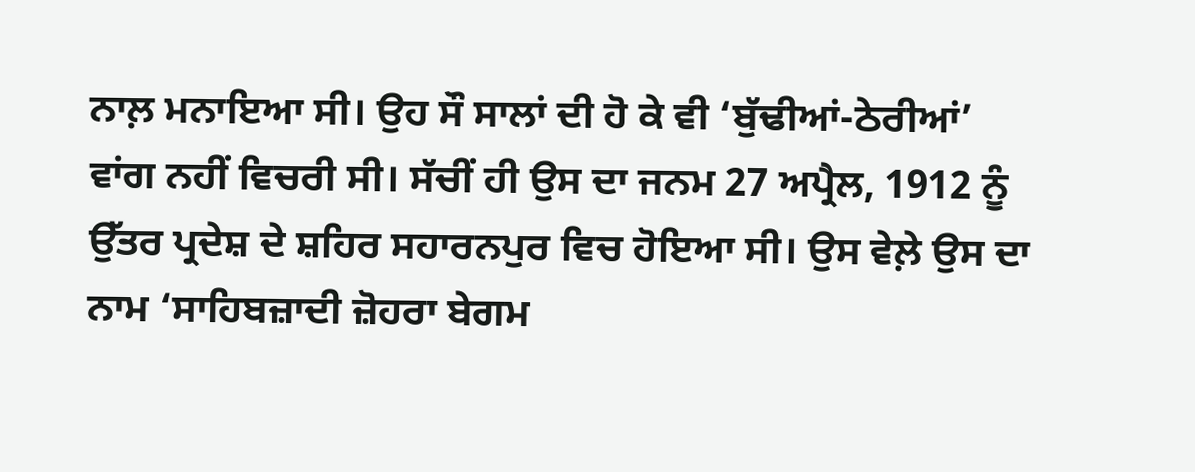ਨਾਲ਼ ਮਨਾਇਆ ਸੀ। ਉਹ ਸੌ ਸਾਲਾਂ ਦੀ ਹੋ ਕੇ ਵੀ ‘ਬੁੱਢੀਆਂ-ਠੇਰੀਆਂ’ ਵਾਂਗ ਨਹੀਂ ਵਿਚਰੀ ਸੀ। ਸੱਚੀਂ ਹੀ ਉਸ ਦਾ ਜਨਮ 27 ਅਪ੍ਰੈਲ, 1912 ਨੂੰ ਉੱਤਰ ਪ੍ਰਦੇਸ਼ ਦੇ ਸ਼ਹਿਰ ਸਹਾਰਨਪੁਰ ਵਿਚ ਹੋਇਆ ਸੀ। ਉਸ ਵੇਲ਼ੇ ਉਸ ਦਾ ਨਾਮ ‘ਸਾਹਿਬਜ਼ਾਦੀ ਜ਼ੋਹਰਾ ਬੇਗਮ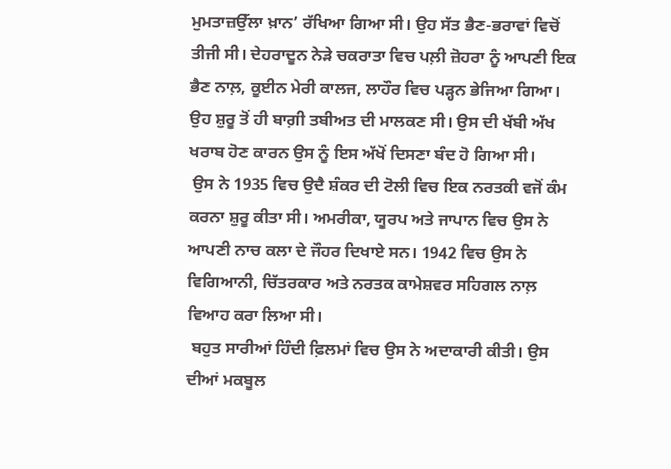ਮੁਮਤਾਜ਼ਉੱਲਾ ਖ਼ਾਨ’ ਰੱਖਿਆ ਗਿਆ ਸੀ। ਉਹ ਸੱਤ ਭੈਣ-ਭਰਾਵਾਂ ਵਿਚੋਂ ਤੀਜੀ ਸੀ। ਦੇਹਰਾਦੂਨ ਨੇੜੇ ਚਕਰਾਤਾ ਵਿਚ ਪਲ਼ੀ ਜ਼ੋਹਰਾ ਨੂੰ ਆਪਣੀ ਇਕ ਭੈਣ ਨਾਲ਼, ਕੂਈਨ ਮੇਰੀ ਕਾਲਜ, ਲਾਹੌਰ ਵਿਚ ਪੜ੍ਹਨ ਭੇਜਿਆ ਗਿਆ। ਉਹ ਸ਼ੁਰੂ ਤੋਂ ਹੀ ਬਾਗ਼ੀ ਤਬੀਅਤ ਦੀ ਮਾਲਕਣ ਸੀ। ਉਸ ਦੀ ਖੱਬੀ ਅੱਖ ਖਰਾਬ ਹੋਣ ਕਾਰਨ ਉਸ ਨੂੰ ਇਸ ਅੱਖੋਂ ਦਿਸਣਾ ਬੰਦ ਹੋ ਗਿਆ ਸੀ।
 ਉਸ ਨੇ 1935 ਵਿਚ ਉਦੈ ਸ਼ੰਕਰ ਦੀ ਟੋਲੀ ਵਿਚ ਇਕ ਨਰਤਕੀ ਵਜੋਂ ਕੰਮ ਕਰਨਾ ਸ਼ੁਰੂ ਕੀਤਾ ਸੀ। ਅਮਰੀਕਾ, ਯੂਰਪ ਅਤੇ ਜਾਪਾਨ ਵਿਚ ਉਸ ਨੇ ਆਪਣੀ ਨਾਚ ਕਲਾ ਦੇ ਜੌਹਰ ਦਿਖਾਏ ਸਨ। 1942 ਵਿਚ ਉਸ ਨੇ ਵਿਗਿਆਨੀ, ਚਿੱਤਰਕਾਰ ਅਤੇ ਨਰਤਕ ਕਾਮੇਸ਼ਵਰ ਸਹਿਗਲ ਨਾਲ਼ ਵਿਆਹ ਕਰਾ ਲਿਆ ਸੀ।
 ਬਹੁਤ ਸਾਰੀਆਂ ਹਿੰਦੀ ਫ਼ਿਲਮਾਂ ਵਿਚ ਉਸ ਨੇ ਅਦਾਕਾਰੀ ਕੀਤੀ। ਉਸ ਦੀਆਂ ਮਕਬੂਲ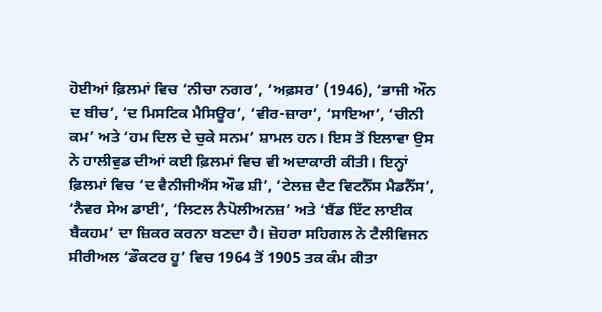ਹੋਈਆਂ ਫ਼ਿਲਮਾਂ ਵਿਚ ‘ਨੀਚਾ ਨਗਰ’, ‘ਅਫ਼ਸਰ’ (1946), ‘ਭਾਜੀ ਔਨ ਦ ਬੀਚ’, ‘ਦ ਮਿਸਟਿਕ ਮੈਸਿਊਰ’, ‘ਵੀਰ-ਜ਼ਾਰਾ’, ‘ਸਾਇਆ’, ‘ਚੀਨੀ ਕਮ’ ਅਤੇ ‘ਹਮ ਦਿਲ ਦੇ ਚੁਕੇ ਸਨਮ’ ਸ਼ਾਮਲ ਹਨ। ਇਸ ਤੋਂ ਇਲਾਵਾ ਉਸ ਨੇ ਹਾਲੀਵੁਡ ਦੀਆਂ ਕਈ ਫ਼ਿਲਮਾਂ ਵਿਚ ਵੀ ਅਦਾਕਾਰੀ ਕੀਤੀ। ਇਨ੍ਹਾਂ ਫ਼ਿਲਮਾਂ ਵਿਚ ‘ਦ ਵੈਨੀਜੀਐਂਸ ਔਫ ਸ਼ੀ’, ‘ਟੇਲਜ਼ ਦੈਟ ਵਿਟਨੈੱਸ ਮੈਡਨੈੱਸ’, ‘ਨੈਵਰ ਸੇਅ ਡਾਈ’, ‘ਲਿਟਲ ਨੈਪੋਲੀਅਨਜ਼’ ਅਤੇ ‘ਬੈਂਡ ਇੱਟ ਲਾਈਕ ਬੈਕਹਮ’ ਦਾ ਜ਼ਿਕਰ ਕਰਨਾ ਬਣਦਾ ਹੈ। ਜ਼ੋਹਰਾ ਸਹਿਗਲ ਨੇ ਟੈਲੀਵਿਜਨ ਸੀਰੀਅਲ ‘ਡੌਕਟਰ ਹੂ’ ਵਿਚ 1964 ਤੋਂ 1905 ਤਕ ਕੰਮ ਕੀਤਾ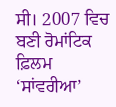ਸੀ। 2007 ਵਿਚ ਬਣੀ ਰੋਮਾਂਟਿਕ ਫ਼ਿਲਮ ‘ਸਾਂਵਰੀਆ’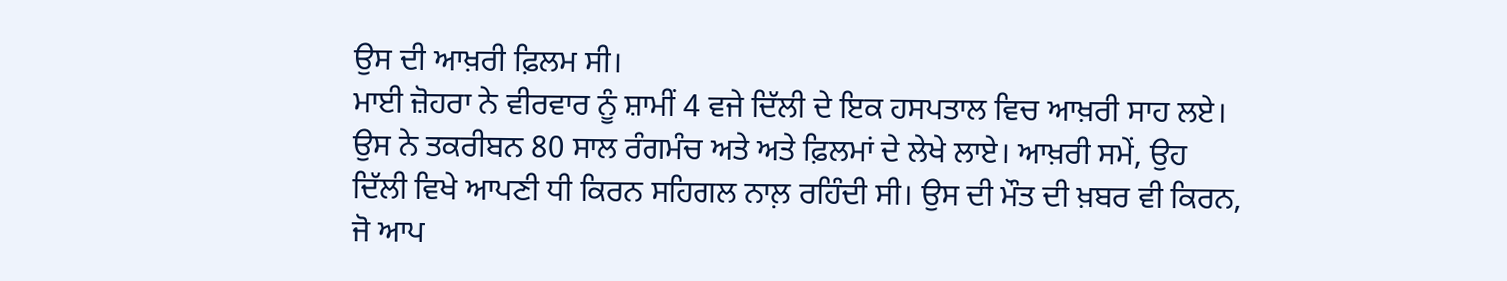ਉਸ ਦੀ ਆਖ਼ਰੀ ਫ਼ਿਲਮ ਸੀ।
ਮਾਈ ਜ਼ੋਹਰਾ ਨੇ ਵੀਰਵਾਰ ਨੂੰ ਸ਼ਾਮੀਂ 4 ਵਜੇ ਦਿੱਲੀ ਦੇ ਇਕ ਹਸਪਤਾਲ ਵਿਚ ਆਖ਼ਰੀ ਸਾਹ ਲਏ। ਉਸ ਨੇ ਤਕਰੀਬਨ 80 ਸਾਲ ਰੰਗਮੰਚ ਅਤੇ ਅਤੇ ਫ਼ਿਲਮਾਂ ਦੇ ਲੇਖੇ ਲਾਏ। ਆਖ਼ਰੀ ਸਮੇਂ, ਉਹ ਦਿੱਲੀ ਵਿਖੇ ਆਪਣੀ ਧੀ ਕਿਰਨ ਸਹਿਗਲ ਨਾਲ਼ ਰਹਿੰਦੀ ਸੀ। ਉਸ ਦੀ ਮੌਤ ਦੀ ਖ਼ਬਰ ਵੀ ਕਿਰਨ, ਜੋ ਆਪ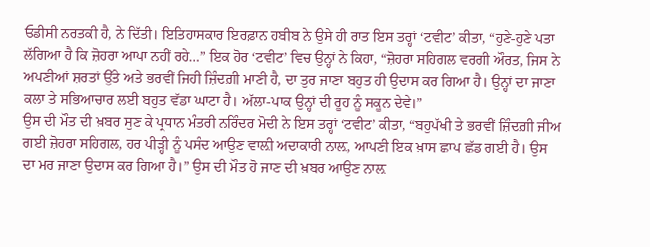ਓਡੀਸੀ ਨਰਤਕੀ ਹੈ, ਨੇ ਦਿੱਤੀ। ਇਤਿਹਾਸਕਾਰ ਇਰਫ਼ਾਨ ਹਬੀਬ ਨੇ ਉਸੇ ਹੀ ਰਾਤ ਇਸ ਤਰ੍ਹਾਂ ‘ਟਵੀਟ’ ਕੀਤਾ, “ਹੁਣੇ-ਹੁਣੇ ਪਤਾ ਲੱਗਿਆ ਹੈ ਕਿ ਜ਼ੋਹਰਾ ਆਪਾ ਨਹੀਂ ਰਹੇ…” ਇਕ ਹੋਰ ‘ਟਵੀਟ’ ਵਿਚ ਉਨ੍ਹਾਂ ਨੇ ਕਿਹਾ, “ਜ਼ੋਹਰਾ ਸਹਿਗਲ ਵਰਗੀ ਔਰਤ, ਜਿਸ ਨੇ ਅਪਣੀਆਂ ਸ਼ਰਤਾਂ ਉੱਤੇ ਅਤੇ ਭਰਵੀਂ ਜਿਹੀ ਜ਼ਿੰਦਗ਼ੀ ਮਾਣੀ ਹੈ, ਦਾ ਤੁਰ ਜਾਣਾ ਬਹੁਤ ਹੀ ਉਦਾਸ ਕਰ ਗਿਆ ਹੈ। ਉਨ੍ਹਾਂ ਦਾ ਜਾਣਾ ਕਲਾ ਤੇ ਸਭਿਆਚਾਰ ਲਈ ਬਹੁਤ ਵੱਡਾ ਘਾਟਾ ਹੈ। ਅੱਲਾ-ਪਾਕ ਉਨ੍ਹਾਂ ਦੀ ਰੂਹ ਨੂੰ ਸਕੂਨ ਦੇਵੇ।”
ਉਸ ਦੀ ਮੌਤ ਦੀ ਖ਼ਬਰ ਸੁਣ ਕੇ ਪ੍ਰਧਾਨ ਮੰਤਰੀ ਨਰਿੰਦਰ ਮੋਦੀ ਨੇ ਇਸ ਤਰ੍ਹਾਂ ‘ਟਵੀਟ’ ਕੀਤਾ, “ਬਹੁਪੱਖੀ ਤੇ ਭਰਵੀਂ ਜ਼ਿੰਦਗ਼ੀ ਜੀਅ ਗਈ ਜ਼ੋਹਰਾ ਸਹਿਗਲ, ਹਰ ਪੀੜ੍ਹੀ ਨੂੰ ਪਸੰਦ ਆਉਣ ਵਾਲ਼ੀ ਅਦਾਕਾਰੀ ਨਾਲ਼, ਆਪਣੀ ਇਕ ਖ਼ਾਸ ਛਾਪ ਛੱਡ ਗਈ ਹੈ। ਉਸ ਦਾ ਮਰ ਜਾਣਾ ਉਦਾਸ ਕਰ ਗਿਆ ਹੈ।” ਉਸ ਦੀ ਮੌਤ ਹੋ ਜਾਣ ਦੀ ਖ਼ਬਰ ਆਉਣ ਨਾਲ਼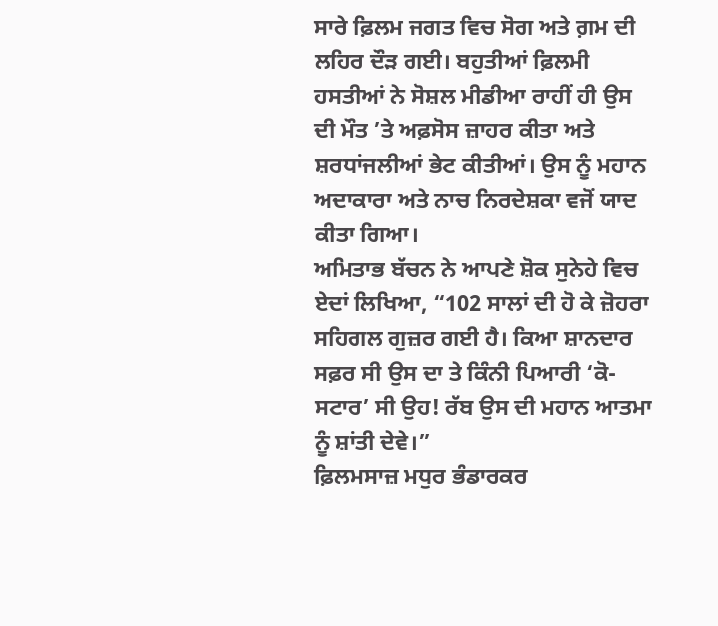ਸਾਰੇ ਫ਼ਿਲਮ ਜਗਤ ਵਿਚ ਸੋਗ ਅਤੇ ਗ਼ਮ ਦੀ ਲਹਿਰ ਦੌੜ ਗਈ। ਬਹੁਤੀਆਂ ਫ਼ਿਲਮੀ ਹਸਤੀਆਂ ਨੇ ਸੋਸ਼ਲ ਮੀਡੀਆ ਰਾਹੀਂ ਹੀ ਉਸ ਦੀ ਮੌਤ ’ਤੇ ਅਫ਼ਸੋਸ ਜ਼ਾਹਰ ਕੀਤਾ ਅਤੇ ਸ਼ਰਧਾਂਜਲੀਆਂ ਭੇਟ ਕੀਤੀਆਂ। ਉਸ ਨੂੰ ਮਹਾਨ ਅਦਾਕਾਰਾ ਅਤੇ ਨਾਚ ਨਿਰਦੇਸ਼ਕਾ ਵਜੋਂ ਯਾਦ ਕੀਤਾ ਗਿਆ।
ਅਮਿਤਾਭ ਬੱਚਨ ਨੇ ਆਪਣੇ ਸ਼ੋਕ ਸੁਨੇਹੇ ਵਿਚ ਏਦਾਂ ਲਿਖਿਆ, “102 ਸਾਲਾਂ ਦੀ ਹੋ ਕੇ ਜ਼ੋਹਰਾ ਸਹਿਗਲ ਗੁਜ਼ਰ ਗਈ ਹੈ। ਕਿਆ ਸ਼ਾਨਦਾਰ ਸਫ਼ਰ ਸੀ ਉਸ ਦਾ ਤੇ ਕਿੰਨੀ ਪਿਆਰੀ ‘ਕੋ-ਸਟਾਰ’ ਸੀ ਉਹ! ਰੱਬ ਉਸ ਦੀ ਮਹਾਨ ਆਤਮਾ ਨੂੰ ਸ਼ਾਂਤੀ ਦੇਵੇ।”
ਫ਼ਿਲਮਸਾਜ਼ ਮਧੁਰ ਭੰਡਾਰਕਰ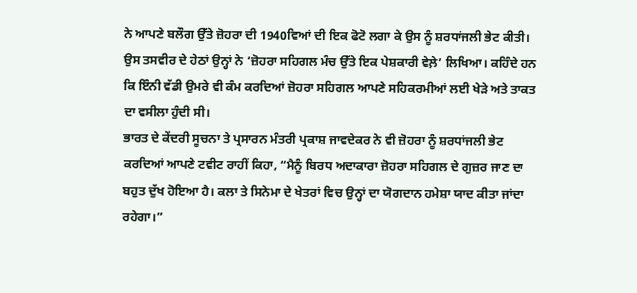ਨੇ ਆਪਣੇ ਬਲੌਗ ਉੱਤੇ ਜ਼ੋਹਰਾ ਦੀ 1940ਵਿਆਂ ਦੀ ਇਕ ਫੋਟੋ ਲਗਾ ਕੇ ਉਸ ਨੂੰ ਸ਼ਰਧਾਂਜਲੀ ਭੇਟ ਕੀਤੀ। ਉਸ ਤਸਵੀਰ ਦੇ ਹੇਠਾਂ ਉਨ੍ਹਾਂ ਨੇ ‘ਜ਼ੋਹਰਾ ਸਹਿਗਲ ਮੰਚ ਉੱਤੇ ਇਕ ਪੇਸ਼ਕਾਰੀ ਵੇਲ਼ੇ’ ਲਿਖਿਆ। ਕਹਿੰਦੇ ਹਨ ਕਿ ਇੰਨੀ ਵੱਡੀ ਉਮਰੇ ਵੀ ਕੰਮ ਕਰਦਿਆਂ ਜ਼ੋਹਰਾ ਸਹਿਗਲ ਆਪਣੇ ਸਹਿਕਰਮੀਆਂ ਲਈ ਖੇੜੇ ਅਤੇ ਤਾਕਤ ਦਾ ਵਸੀਲਾ ਹੁੰਦੀ ਸੀ।
ਭਾਰਤ ਦੇ ਕੇਂਦਰੀ ਸੂਚਨਾ ਤੇ ਪ੍ਰਸਾਰਨ ਮੰਤਰੀ ਪ੍ਰਕਾਸ਼ ਜਾਵਦੇਕਰ ਨੇ ਵੀ ਜ਼ੋਹਰਾ ਨੂੰ ਸ਼ਰਧਾਂਜਲੀ ਭੇਟ ਕਰਦਿਆਂ ਆਪਣੇ ਟਵੀਟ ਰਾਹੀਂ ਕਿਹਾ, “ਮੈਨੂੰ ਬਿਰਧ ਅਦਾਕਾਰਾ ਜ਼ੋਹਰਾ ਸਹਿਗਲ ਦੇ ਗੁਜ਼ਰ ਜਾਣ ਦਾ ਬਹੁਤ ਦੁੱਖ ਹੋਇਆ ਹੈ। ਕਲਾ ਤੇ ਸਿਨੇਮਾ ਦੇ ਖੇਤਰਾਂ ਵਿਚ ਉਨ੍ਹਾਂ ਦਾ ਯੋਗਦਾਨ ਹਮੇਸ਼ਾ ਯਾਦ ਕੀਤਾ ਜਾਂਦਾ ਰਹੇਗਾ।”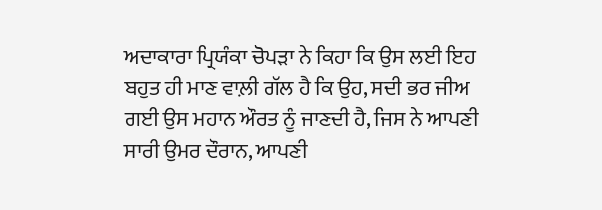ਅਦਾਕਾਰਾ ਪ੍ਰਿਯੰਕਾ ਚੋਪੜਾ ਨੇ ਕਿਹਾ ਕਿ ਉਸ ਲਈ ਇਹ ਬਹੁਤ ਹੀ ਮਾਣ ਵਾਲ਼ੀ ਗੱਲ ਹੈ ਕਿ ਉਹ, ਸਦੀ ਭਰ ਜੀਅ ਗਈ ਉਸ ਮਹਾਨ ਔਰਤ ਨੂੰ ਜਾਣਦੀ ਹੈ, ਜਿਸ ਨੇ ਆਪਣੀ ਸਾਰੀ ਉਮਰ ਦੌਰਾਨ, ਆਪਣੀ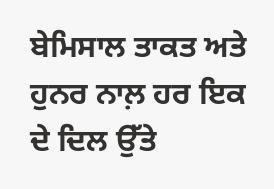ਬੇਮਿਸਾਲ ਤਾਕਤ ਅਤੇ ਹੁਨਰ ਨਾਲ਼ ਹਰ ਇਕ ਦੇ ਦਿਲ ਉੱਤੇ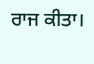ਰਾਜ ਕੀਤਾ।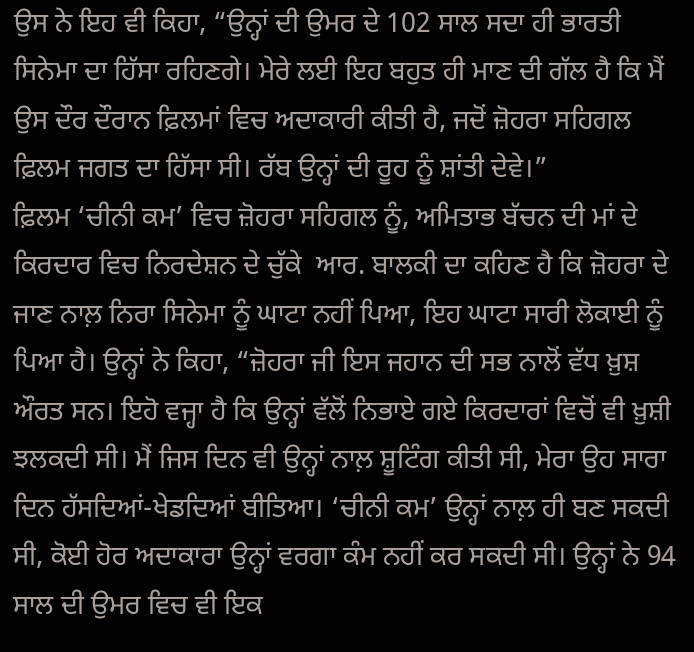ਉਸ ਨੇ ਇਹ ਵੀ ਕਿਹਾ, “ਉਨ੍ਹਾਂ ਦੀ ਉਮਰ ਦੇ 102 ਸਾਲ ਸਦਾ ਹੀ ਭਾਰਤੀ ਸਿਨੇਮਾ ਦਾ ਹਿੱਸਾ ਰਹਿਣਗੇ। ਮੇਰੇ ਲਈ ਇਹ ਬਹੁਤ ਹੀ ਮਾਣ ਦੀ ਗੱਲ ਹੈ ਕਿ ਮੈਂ ਉਸ ਦੌਰ ਦੌਰਾਨ ਫ਼ਿਲਮਾਂ ਵਿਚ ਅਦਾਕਾਰੀ ਕੀਤੀ ਹੈ, ਜਦੋਂ ਜ਼ੋਹਰਾ ਸਹਿਗਲ ਫ਼ਿਲਮ ਜਗਤ ਦਾ ਹਿੱਸਾ ਸੀ। ਰੱਬ ਉਨ੍ਹਾਂ ਦੀ ਰੂਹ ਨੂੰ ਸ਼ਾਂਤੀ ਦੇਵੇ।”
ਫ਼ਿਲਮ ‘ਚੀਨੀ ਕਮ’ ਵਿਚ ਜ਼ੋਹਰਾ ਸਹਿਗਲ ਨੂੰ, ਅਮਿਤਾਭ ਬੱਚਨ ਦੀ ਮਾਂ ਦੇ ਕਿਰਦਾਰ ਵਿਚ ਨਿਰਦੇਸ਼ਨ ਦੇ ਚੁੱਕੇ  ਆਰ. ਬਾਲਕੀ ਦਾ ਕਹਿਣ ਹੈ ਕਿ ਜ਼ੋਹਰਾ ਦੇ ਜਾਣ ਨਾਲ਼ ਨਿਰਾ ਸਿਨੇਮਾ ਨੂੰ ਘਾਟਾ ਨਹੀਂ ਪਿਆ, ਇਹ ਘਾਟਾ ਸਾਰੀ ਲੋਕਾਈ ਨੂੰ ਪਿਆ ਹੈ। ਉਨ੍ਹਾਂ ਨੇ ਕਿਹਾ, “ਜ਼ੋਹਰਾ ਜੀ ਇਸ ਜਹਾਨ ਦੀ ਸਭ ਨਾਲੋਂ ਵੱਧ ਖ਼ੁਸ਼ ਔਰਤ ਸਨ। ਇਹੋ ਵਜ੍ਹਾ ਹੈ ਕਿ ਉਨ੍ਹਾਂ ਵੱਲੋਂ ਨਿਭਾਏ ਗਏ ਕਿਰਦਾਰਾਂ ਵਿਚੋਂ ਵੀ ਖ਼ੁਸ਼ੀ ਝਲਕਦੀ ਸੀ। ਮੈਂ ਜਿਸ ਦਿਨ ਵੀ ਉਨ੍ਹਾਂ ਨਾਲ਼ ਸ਼ੂਟਿੰਗ ਕੀਤੀ ਸੀ, ਮੇਰਾ ਉਹ ਸਾਰਾ ਦਿਨ ਹੱਸਦਿਆਂ-ਖੇਡਦਿਆਂ ਬੀਤਿਆ। ‘ਚੀਨੀ ਕਮ’ ਉਨ੍ਹਾਂ ਨਾਲ਼ ਹੀ ਬਣ ਸਕਦੀ ਸੀ, ਕੋਈ ਹੋਰ ਅਦਾਕਾਰਾ ਉਨ੍ਹਾਂ ਵਰਗਾ ਕੰਮ ਨਹੀਂ ਕਰ ਸਕਦੀ ਸੀ। ਉਨ੍ਹਾਂ ਨੇ 94 ਸਾਲ ਦੀ ਉਮਰ ਵਿਚ ਵੀ ਇਕ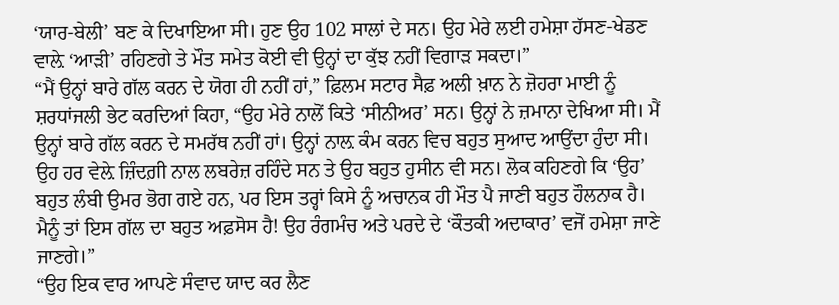‘ਯਾਰ-ਬੇਲੀ’ ਬਣ ਕੇ ਦਿਖਾਇਆ ਸੀ। ਹੁਣ ਉਹ 102 ਸਾਲਾਂ ਦੇ ਸਨ। ਉਹ ਮੇਰੇ ਲਈ ਹਮੇਸ਼ਾ ਹੱਸਣ-ਖੇਡਣ ਵਾਲ਼ੇ ‘ਆੜੀ’ ਰਹਿਣਗੇ ਤੇ ਮੌਤ ਸਮੇਤ ਕੋਈ ਵੀ ਉਨ੍ਹਾਂ ਦਾ ਕੁੱਝ ਨਹੀਂ ਵਿਗਾੜ ਸਕਦਾ।”
“ਮੈਂ ਉਨ੍ਹਾਂ ਬਾਰੇ ਗੱਲ ਕਰਨ ਦੇ ਯੋਗ ਹੀ ਨਹੀਂ ਹਾਂ,” ਫ਼ਿਲਮ ਸਟਾਰ ਸੈਫ਼ ਅਲੀ ਖ਼ਾਨ ਨੇ ਜ਼ੋਹਰਾ ਮਾਈ ਨੂੰ ਸ਼ਰਧਾਂਜਲੀ ਭੇਟ ਕਰਦਿਆਂ ਕਿਹਾ, “ਉਹ ਮੇਰੇ ਨਾਲੋਂ ਕਿਤੇ ‘ਸੀਨੀਅਰ’ ਸਨ। ਉਨ੍ਹਾਂ ਨੇ ਜ਼ਮਾਨਾ ਦੇਖਿਆ ਸੀ। ਮੈਂ ਉਨ੍ਹਾਂ ਬਾਰੇ ਗੱਲ ਕਰਨ ਦੇ ਸਮਰੱਥ ਨਹੀਂ ਹਾਂ। ਉਨ੍ਹਾਂ ਨਾਲ਼ ਕੰਮ ਕਰਨ ਵਿਚ ਬਹੁਤ ਸੁਆਦ ਆਉਂਦਾ ਹੁੰਦਾ ਸੀ। ਉਹ ਹਰ ਵੇਲ਼ੇ ਜ਼ਿੰਦਗ਼ੀ ਨਾਲ ਲਬਰੇਜ਼ ਰਹਿੰਦੇ ਸਨ ਤੇ ਉਹ ਬਹੁਤ ਹੁਸੀਨ ਵੀ ਸਨ। ਲੋਕ ਕਹਿਣਗੇ ਕਿ ‘ਉਹ’ ਬਹੁਤ ਲੰਬੀ ਉਮਰ ਭੋਗ ਗਏ ਹਨ, ਪਰ ਇਸ ਤਰ੍ਹਾਂ ਕਿਸੇ ਨੂੰ ਅਚਾਨਕ ਹੀ ਮੌਤ ਪੈ ਜਾਣੀ ਬਹੁਤ ਹੌਲਨਾਕ ਹੈ। ਮੈਨੂੰ ਤਾਂ ਇਸ ਗੱਲ ਦਾ ਬਹੁਤ ਅਫ਼ਸੋਸ ਹੈ! ਉਹ ਰੰਗਮੰਚ ਅਤੇ ਪਰਦੇ ਦੇ ‘ਕੌਤਕੀ ਅਦਾਕਾਰ’ ਵਜੋਂ ਹਮੇਸ਼ਾ ਜਾਣੇ ਜਾਣਗੇ।”
“ਉਹ ਇਕ ਵਾਰ ਆਪਣੇ ਸੰਵਾਦ ਯਾਦ ਕਰ ਲੈਣ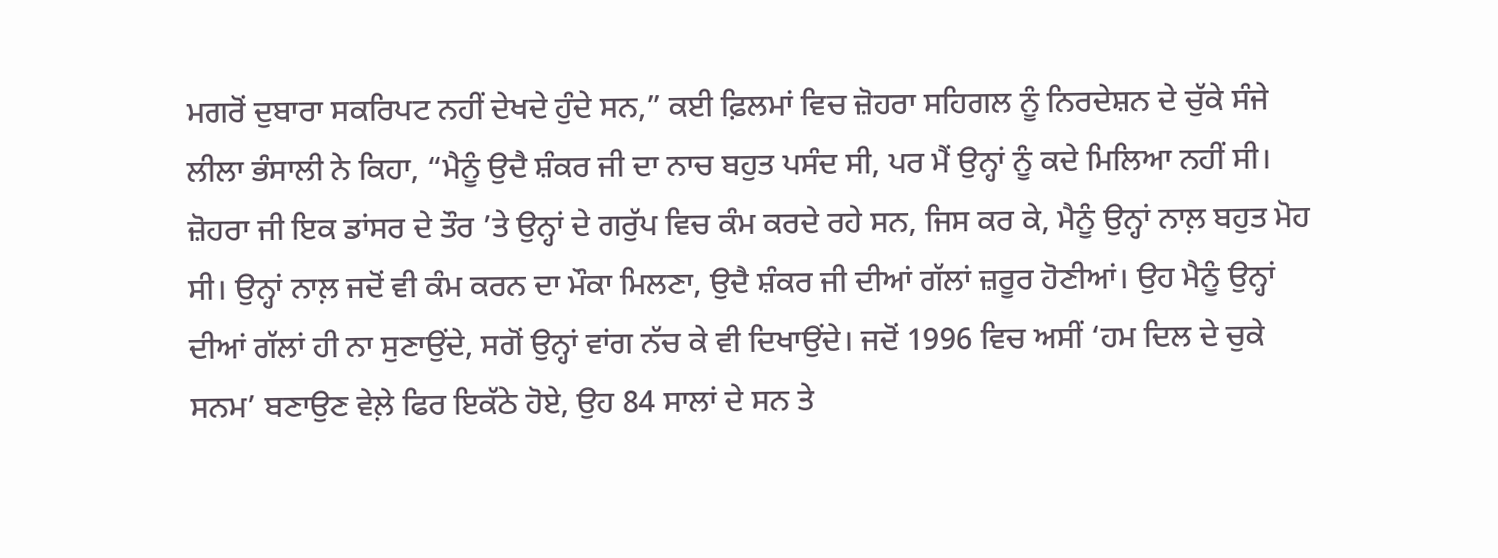ਮਗਰੋਂ ਦੁਬਾਰਾ ਸਕਰਿਪਟ ਨਹੀਂ ਦੇਖਦੇ ਹੁੰਦੇ ਸਨ,” ਕਈ ਫ਼ਿਲਮਾਂ ਵਿਚ ਜ਼ੋਹਰਾ ਸਹਿਗਲ ਨੂੰ ਨਿਰਦੇਸ਼ਨ ਦੇ ਚੁੱਕੇ ਸੰਜੇ ਲੀਲਾ ਭੰਸਾਲੀ ਨੇ ਕਿਹਾ, “ਮੈਨੂੰ ਉਦੈ ਸ਼ੰਕਰ ਜੀ ਦਾ ਨਾਚ ਬਹੁਤ ਪਸੰਦ ਸੀ, ਪਰ ਮੈਂ ਉਨ੍ਹਾਂ ਨੂੰ ਕਦੇ ਮਿਲਿਆ ਨਹੀਂ ਸੀ। ਜ਼ੋਹਰਾ ਜੀ ਇਕ ਡਾਂਸਰ ਦੇ ਤੌਰ ’ਤੇ ਉਨ੍ਹਾਂ ਦੇ ਗਰੁੱਪ ਵਿਚ ਕੰਮ ਕਰਦੇ ਰਹੇ ਸਨ, ਜਿਸ ਕਰ ਕੇ, ਮੈਨੂੰ ਉਨ੍ਹਾਂ ਨਾਲ਼ ਬਹੁਤ ਮੋਹ ਸੀ। ਉਨ੍ਹਾਂ ਨਾਲ਼ ਜਦੋਂ ਵੀ ਕੰਮ ਕਰਨ ਦਾ ਮੌਕਾ ਮਿਲਣਾ, ਉਦੈ ਸ਼ੰਕਰ ਜੀ ਦੀਆਂ ਗੱਲਾਂ ਜ਼ਰੂਰ ਹੋਣੀਆਂ। ਉਹ ਮੈਨੂੰ ਉਨ੍ਹਾਂ ਦੀਆਂ ਗੱਲਾਂ ਹੀ ਨਾ ਸੁਣਾਉਂਦੇ, ਸਗੋਂ ਉਨ੍ਹਾਂ ਵਾਂਗ ਨੱਚ ਕੇ ਵੀ ਦਿਖਾਉਂਦੇ। ਜਦੋਂ 1996 ਵਿਚ ਅਸੀਂ ‘ਹਮ ਦਿਲ ਦੇ ਚੁਕੇ ਸਨਮ’ ਬਣਾਉਣ ਵੇਲ਼ੇ ਫਿਰ ਇਕੱਠੇ ਹੋਏ, ਉਹ 84 ਸਾਲਾਂ ਦੇ ਸਨ ਤੇ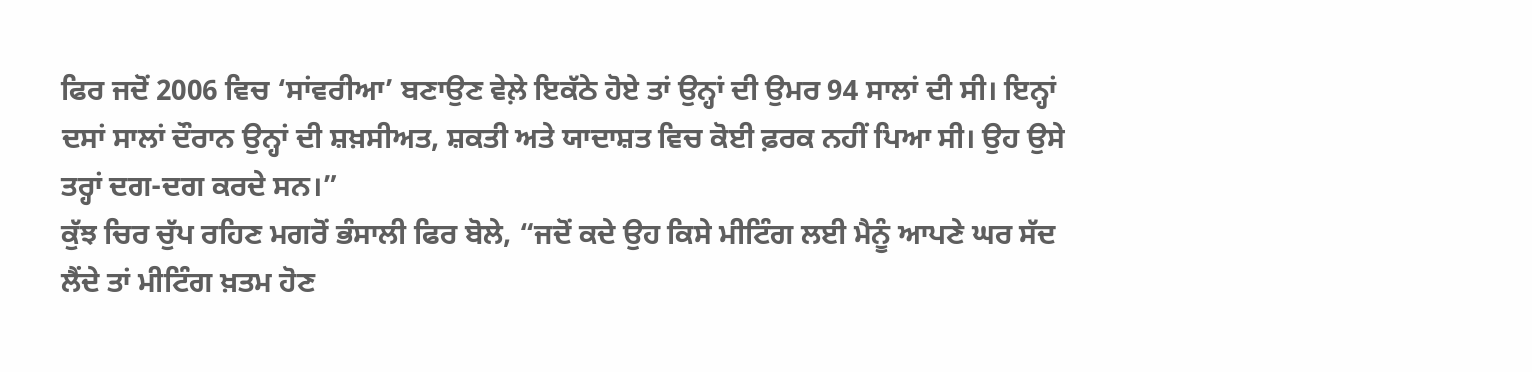ਫਿਰ ਜਦੋਂ 2006 ਵਿਚ ‘ਸਾਂਵਰੀਆ’ ਬਣਾਉਣ ਵੇਲ਼ੇ ਇਕੱਠੇ ਹੋਏ ਤਾਂ ਉਨ੍ਹਾਂ ਦੀ ਉਮਰ 94 ਸਾਲਾਂ ਦੀ ਸੀ। ਇਨ੍ਹਾਂ ਦਸਾਂ ਸਾਲਾਂ ਦੌਰਾਨ ਉਨ੍ਹਾਂ ਦੀ ਸ਼ਖ਼ਸੀਅਤ, ਸ਼ਕਤੀ ਅਤੇ ਯਾਦਾਸ਼ਤ ਵਿਚ ਕੋਈ ਫ਼ਰਕ ਨਹੀਂ ਪਿਆ ਸੀ। ਉਹ ਉਸੇ ਤਰ੍ਹਾਂ ਦਗ-ਦਗ ਕਰਦੇ ਸਨ।”
ਕੁੱਝ ਚਿਰ ਚੁੱਪ ਰਹਿਣ ਮਗਰੋਂ ਭੰਸਾਲੀ ਫਿਰ ਬੋਲੇ, “ਜਦੋਂ ਕਦੇ ਉਹ ਕਿਸੇ ਮੀਟਿੰਗ ਲਈ ਮੈਨੂੰ ਆਪਣੇ ਘਰ ਸੱਦ ਲੈਂਦੇ ਤਾਂ ਮੀਟਿੰਗ ਖ਼ਤਮ ਹੋਣ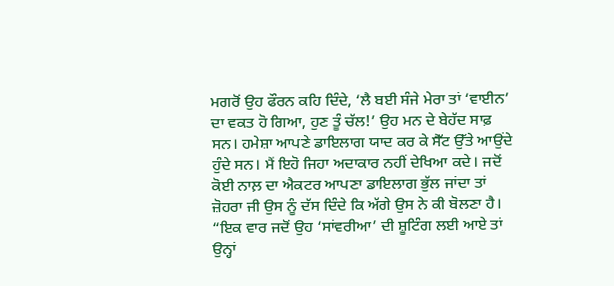ਮਗਰੋਂ ਉਹ ਫੌਰਨ ਕਹਿ ਦਿੰਦੇ, ‘ਲੈ ਬਈ ਸੰਜੇ ਮੇਰਾ ਤਾਂ ‘ਵਾਈਨ’ ਦਾ ਵਕਤ ਹੋ ਗਿਆ, ਹੁਣ ਤੂੰ ਚੱਲ!’ ਉਹ ਮਨ ਦੇ ਬੇਹੱਦ ਸਾਫ਼ ਸਨ। ਹਮੇਸ਼ਾ ਆਪਣੇ ਡਾਇਲਾਗ ਯਾਦ ਕਰ ਕੇ ਸੈੱਟ ਉੱਤੇ ਆਉਂਦੇ ਹੁੰਦੇ ਸਨ। ਮੈਂ ਇਹੋ ਜਿਹਾ ਅਦਾਕਾਰ ਨਹੀਂ ਦੇਖਿਆ ਕਦੇ। ਜਦੋਂ ਕੋਈ ਨਾਲ਼ ਦਾ ਐਕਟਰ ਆਪਣਾ ਡਾਇਲਾਗ ਭੁੱਲ ਜਾਂਦਾ ਤਾਂ ਜ਼ੋਹਰਾ ਜੀ ਉਸ ਨੂੰ ਦੱਸ ਦਿੰਦੇ ਕਿ ਅੱਗੇ ਉਸ ਨੇ ਕੀ ਬੋਲਣਾ ਹੈ।
“ਇਕ ਵਾਰ ਜਦੋਂ ਉਹ ‘ਸਾਂਵਰੀਆ’ ਦੀ ਸ਼ੂਟਿੰਗ ਲਈ ਆਏ ਤਾਂ ਉਨ੍ਹਾਂ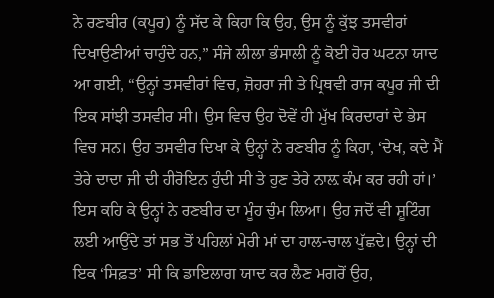ਨੇ ਰਣਬੀਰ (ਕਪੂਰ) ਨੂੰ ਸੱਦ ਕੇ ਕਿਹਾ ਕਿ ਉਹ, ਉਸ ਨੂੰ ਕੁੱਝ ਤਸਵੀਰਾਂ ਦਿਖਾਉਣੀਆਂ ਚਾਹੁੰਦੇ ਹਨ,” ਸੰਜੇ ਲੀਲਾ ਭੰਸਾਲੀ ਨੂੰ ਕੋਈ ਹੋਰ ਘਟਨਾ ਯਾਦ ਆ ਗਈ, “ਉਨ੍ਹਾਂ ਤਸਵੀਰਾਂ ਵਿਚ, ਜ਼ੋਹਰਾ ਜੀ ਤੇ ਪ੍ਰਿਥਵੀ ਰਾਜ ਕਪੂਰ ਜੀ ਦੀ ਇਕ ਸਾਂਝੀ ਤਸਵੀਰ ਸੀ। ਉਸ ਵਿਚ ਉਹ ਦੋਵੇਂ ਹੀ ਮੁੱਖ ਕਿਰਦਾਰਾਂ ਦੇ ਭੇਸ ਵਿਚ ਸਨ। ਉਹ ਤਸਵੀਰ ਦਿਖਾ ਕੇ ਉਨ੍ਹਾਂ ਨੇ ਰਣਬੀਰ ਨੂੰ ਕਿਹਾ, ‘ਦੇਖ, ਕਦੇ ਮੈਂ ਤੇਰੇ ਦਾਦਾ ਜੀ ਦੀ ਹੀਰੋਇਨ ਹੁੰਦੀ ਸੀ ਤੇ ਹੁਣ ਤੇਰੇ ਨਾਲ਼ ਕੰਮ ਕਰ ਰਹੀ ਹਾਂ।’ ਇਸ ਕਹਿ ਕੇ ਉਨ੍ਹਾਂ ਨੇ ਰਣਬੀਰ ਦਾ ਮੂੰਹ ਚੁੰਮ ਲਿਆ। ਉਹ ਜਦੋਂ ਵੀ ਸ਼ੂਟਿੰਗ ਲਈ ਆਉਂਦੇ ਤਾਂ ਸਭ ਤੋਂ ਪਹਿਲਾਂ ਮੇਰੀ ਮਾਂ ਦਾ ਹਾਲ-ਚਾਲ ਪੁੱਛਦੇ। ਉਨ੍ਹਾਂ ਦੀ ਇਕ ‘ਸਿਫ਼ਤ’ ਸੀ ਕਿ ਡਾਇਲਾਗ ਯਾਦ ਕਰ ਲੈਣ ਮਗਰੋਂ ਉਹ,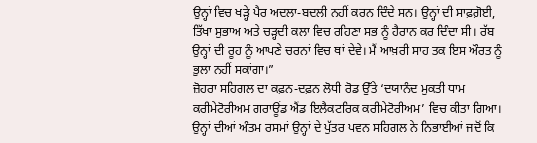ਉਨ੍ਹਾਂ ਵਿਚ ਖੜ੍ਹੇ ਪੈਰ ਅਦਲਾ-ਬਦਲੀ ਨਹੀਂ ਕਰਨ ਦਿੰਦੇ ਸਨ। ਉਨ੍ਹਾਂ ਦੀ ਸਾਫ਼ਗ਼ੋਈ, ਤਿੱਖਾ ਸੁਭਾਅ ਅਤੇ ਚੜ੍ਹਦੀ ਕਲਾ ਵਿਚ ਰਹਿਣਾ ਸਭ ਨੂੰ ਹੈਰਾਨ ਕਰ ਦਿੰਦਾ ਸੀ। ਰੱਬ ਉਨ੍ਹਾਂ ਦੀ ਰੂਹ ਨੂੰ ਆਪਣੇ ਚਰਨਾਂ ਵਿਚ ਥਾਂ ਦੇਵੇ। ਮੈਂ ਆਖ਼ਰੀ ਸਾਹ ਤਕ ਇਸ ਔਰਤ ਨੂੰ ਭੁਲਾ ਨਹੀਂ ਸਕਾਂਗਾ।”
ਜ਼ੋਹਰਾ ਸਹਿਗਲ ਦਾ ਕਫ਼ਨ-ਦਫ਼ਨ ਲੋਧੀ ਰੋਡ ਉੱਤੇ ‘ਦਯਾਨੰਦ ਮੁਕਤੀ ਧਾਮ ਕਰੀਮੇਟੋਰੀਅਮ ਗਰਾਊਂਡ ਐਂਡ ਇਲੈਕਟਰਿਕ ਕਰੀਮੇਟੋਰੀਅਮ’ ਵਿਚ ਕੀਤਾ ਗਿਆ। ਉਨ੍ਹਾਂ ਦੀਆਂ ਅੰਤਮ ਰਸਮਾਂ ਉਨ੍ਹਾਂ ਦੇ ਪੁੱਤਰ ਪਵਨ ਸਹਿਗਲ ਨੇ ਨਿਭਾਈਆਂ ਜਦੋਂ ਕਿ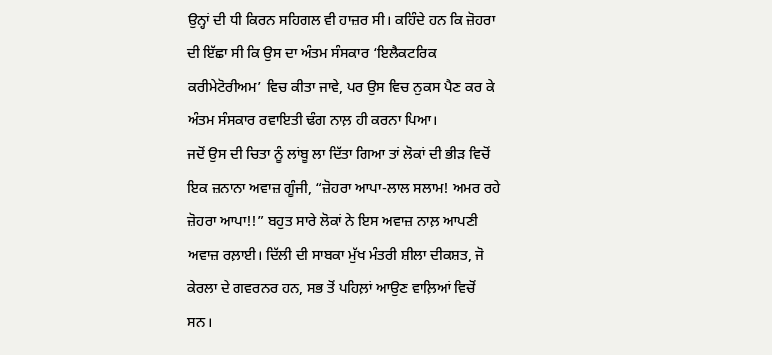ਉਨ੍ਹਾਂ ਦੀ ਧੀ ਕਿਰਨ ਸਹਿਗਲ ਵੀ ਹਾਜ਼ਰ ਸੀ। ਕਹਿੰਦੇ ਹਨ ਕਿ ਜ਼ੋਹਰਾ ਦੀ ਇੱਛਾ ਸੀ ਕਿ ਉਸ ਦਾ ਅੰਤਮ ਸੰਸਕਾਰ ‘ਇਲੈਕਟਰਿਕ ਕਰੀਮੇਟੋਰੀਅਮ’ ਵਿਚ ਕੀਤਾ ਜਾਵੇ, ਪਰ ਉਸ ਵਿਚ ਨੁਕਸ ਪੈਣ ਕਰ ਕੇ ਅੰਤਮ ਸੰਸਕਾਰ ਰਵਾਇਤੀ ਢੰਗ ਨਾਲ਼ ਹੀ ਕਰਨਾ ਪਿਆ।
ਜਦੋਂ ਉਸ ਦੀ ਚਿਤਾ ਨੂੰ ਲਾਂਬੂ ਲਾ ਦਿੱਤਾ ਗਿਆ ਤਾਂ ਲੋਕਾਂ ਦੀ ਭੀੜ ਵਿਚੋਂ ਇਕ ਜ਼ਨਾਨਾ ਅਵਾਜ਼ ਗੂੰਜੀ, “ਜ਼ੋਹਰਾ ਆਪਾ-ਲਾਲ ਸਲਾਮ! ਅਮਰ ਰਹੇ ਜ਼ੋਹਰਾ ਆਪਾ!!” ਬਹੁਤ ਸਾਰੇ ਲੋਕਾਂ ਨੇ ਇਸ ਅਵਾਜ਼ ਨਾਲ਼ ਆਪਣੀ ਅਵਾਜ਼ ਰਲ਼ਾਈ। ਦਿੱਲੀ ਦੀ ਸਾਬਕਾ ਮੁੱਖ ਮੰਤਰੀ ਸ਼ੀਲਾ ਦੀਕਸ਼ਤ, ਜੋ ਕੇਰਲਾ ਦੇ ਗਵਰਨਰ ਹਨ, ਸਭ ਤੋਂ ਪਹਿਲ਼ਾਂ ਆਉਣ ਵਾਲ਼ਿਆਂ ਵਿਚੋਂ ਸਨ।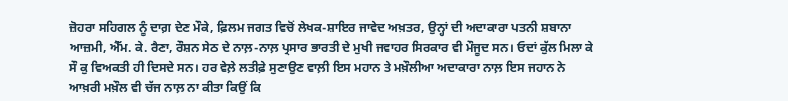ਜ਼ੋਹਰਾ ਸਹਿਗਲ ਨੂੰ ਦਾਗ਼ ਦੇਣ ਮੌਕੇ, ਫ਼ਿਲਮ ਜਗਤ ਵਿਚੋਂ ਲੇਖਕ-ਸ਼ਾਇਰ ਜਾਵੇਦ ਅਖ਼ਤਰ, ਉਨ੍ਹਾਂ ਦੀ ਅਦਾਕਾਰਾ ਪਤਨੀ ਸ਼ਬਾਨਾ ਆਜ਼ਮੀ, ਐੱਮ. ਕੇ. ਰੈਣਾ, ਰੌਸ਼ਨ ਸੇਠ ਦੇ ਨਾਲ਼-ਨਾਲ਼ ਪ੍ਰਸਾਰ ਭਾਰਤੀ ਦੇ ਮੁਖੀ ਜਵਾਹਰ ਸਿਰਕਾਰ ਵੀ ਮੌਜੂਦ ਸਨ। ਓਦਾਂ ਕੁੱਲ ਮਿਲਾ ਕੇ ਸੌ ਕੁ ਵਿਅਕਤੀ ਹੀ ਦਿਸਦੇ ਸਨ। ਹਰ ਵੇਲ਼ੇ ਲਤੀਫ਼ੇ ਸੁਣਾਉਣ ਵਾਲ਼ੀ ਇਸ ਮਹਾਨ ਤੇ ਮਖ਼ੌਲੀਆ ਅਦਾਕਾਰਾ ਨਾਲ਼ ਇਸ ਜਹਾਨ ਨੇ ਆਖ਼ਰੀ ਮਖ਼ੌਲ ਵੀ ਚੱਜ ਨਾਲ਼ ਨਾ ਕੀਤਾ ਕਿਉਂ ਕਿ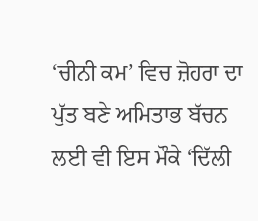‘ਚੀਨੀ ਕਮ’ ਵਿਚ ਜ਼ੋਹਰਾ ਦਾ ਪੁੱਤ ਬਣੇ ਅਮਿਤਾਭ ਬੱਚਨ ਲਈ ਵੀ ਇਸ ਮੌਕੇ ‘ਦਿੱਲੀ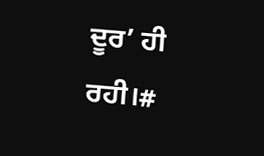ਦੂਰ’ ਹੀ ਰਹੀ।#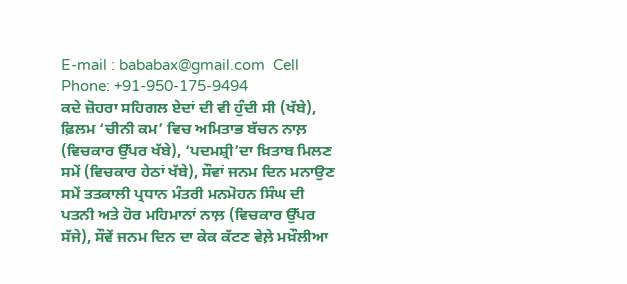E-mail : bababax@gmail.com  Cell Phone: +91-950-175-9494
ਕਦੇ ਜ਼ੋਹਰਾ ਸਹਿਗਲ ਏਦਾਂ ਦੀ ਵੀ ਹੁੰਦੀ ਸੀ (ਖੱਬੇ), ਫ਼ਿਲਮ ‘ਚੀਨੀ ਕਮ’ ਵਿਚ ਅਮਿਤਾਭ ਬੱਚਨ ਨਾਲ਼ (ਵਿਚਕਾਰ ਉੱਪਰ ਖੱਬੇ), ‘ਪਦਮਸ਼੍ਰੀ’ਦਾ ਖ਼ਿਤਾਬ ਮਿਲਣ ਸਮੇਂ (ਵਿਚਕਾਰ ਹੇਠਾਂ ਖੱਬੇ), ਸੌਵਾਂ ਜਨਮ ਦਿਨ ਮਨਾਉਣ ਸਮੇਂ ਤਤਕਾਲੀ ਪ੍ਰਧਾਨ ਮੰਤਰੀ ਮਨਮੋਹਨ ਸਿੰਘ ਦੀ ਪਤਨੀ ਅਤੇ ਹੋਰ ਮਹਿਮਾਨਾਂ ਨਾਲ਼ (ਵਿਚਕਾਰ ਉੱਪਰ ਸੱਜੇ), ਸੌਵੇਂ ਜਨਮ ਦਿਨ ਦਾ ਕੇਕ ਕੱਟਣ ਵੇਲ਼ੇ ਮਖ਼ੌਲੀਆ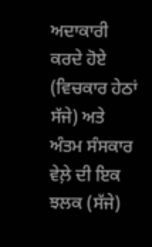ਅਦਾਕਾਰੀ ਕਰਦੇ ਹੋਏ (ਵਿਚਕਾਰ ਹੇਠਾਂ ਸੱਜੇ) ਅਤੇ ਅੰਤਮ ਸੰਸਕਾਰ ਵੇਲ਼ੇ ਦੀ ਇਕ ਝਲਕ (ਸੱਜੇ)